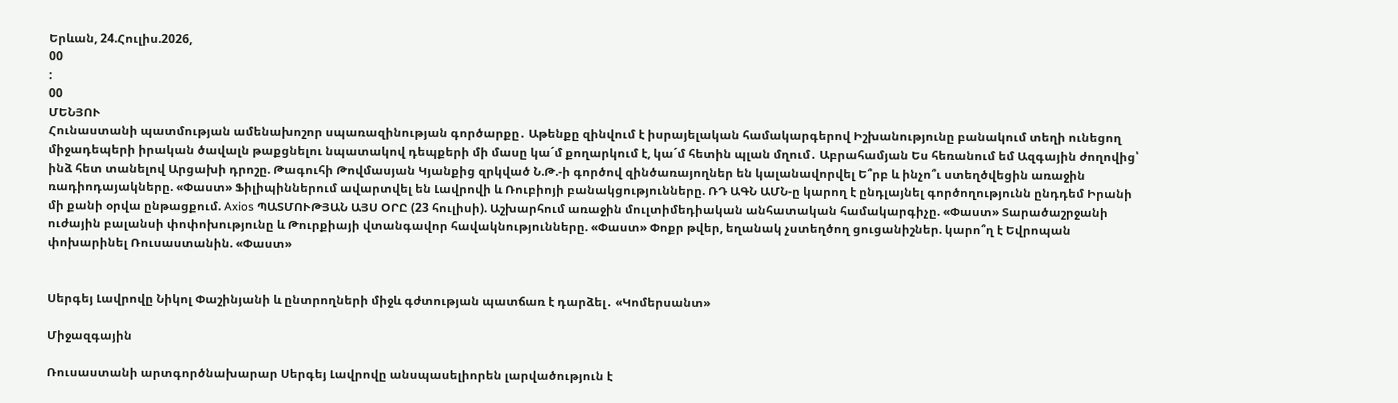Երևան, 24.Հուլիս.2026,
00
:
00
ՄԵՆՅՈՒ
Հունաստանի պատմության ամենախոշոր սպառազինության գործարքը․ Աթենքը զինվում է իսրայելական համակարգերով Իշխանությունը բանակում տեղի ունեցող միջադեպերի իրական ծավալն թաքցնելու նպատակով դեպքերի մի մասը կա´մ քողարկում է, կա´մ հետին պլան մղում․ Աբրահամյան Ես հեռանում եմ Ազգային ժողովից՝ ինձ հետ տանելով Արցախի դրոշը. Թագուհի Թովմասյան Կյանքից զրկված Ն.Թ.-ի գործով զինծառայողներ են կալանավորվել Ե՞րբ և ինչո՞ւ ստեղծվեցին առաջին ռադիոդայակները. «Փաստ» Ֆիլիպիններում ավարտվել են Լավրովի և Ռուբիոյի բանակցությունները. ՌԴ ԱԳՆ ԱՄՆ-ը կարող է ընդլայնել գործողությունն ընդդեմ Իրանի մի քանի օրվա ընթացքում. Axios ՊԱՏՄՈՒԹՅԱՆ ԱՅՍ ՕՐԸ (23 հուլիսի). Աշխարհում առաջին մուլտիմեդիական անհատական համակարգիչը. «Փաստ» Տարածաշրջանի ուժային բալանսի փոփոխությունը և Թուրքիայի վտանգավոր հավակնությունները. «Փաստ» Փոքր թվեր, եղանակ չստեղծող ցուցանիշներ. կարո՞ղ է Եվրոպան փոխարինել Ռուսաստանին. «Փաստ»


Սերգեյ Լավրովը Նիկոլ Փաշինյանի և ընտրողների միջև գժտության պատճառ է դարձել․ «Կոմերսանտ»

Միջազգային

Ռուսաստանի արտգործնախարար Սերգեյ Լավրովը անսպասելիորեն լարվածություն է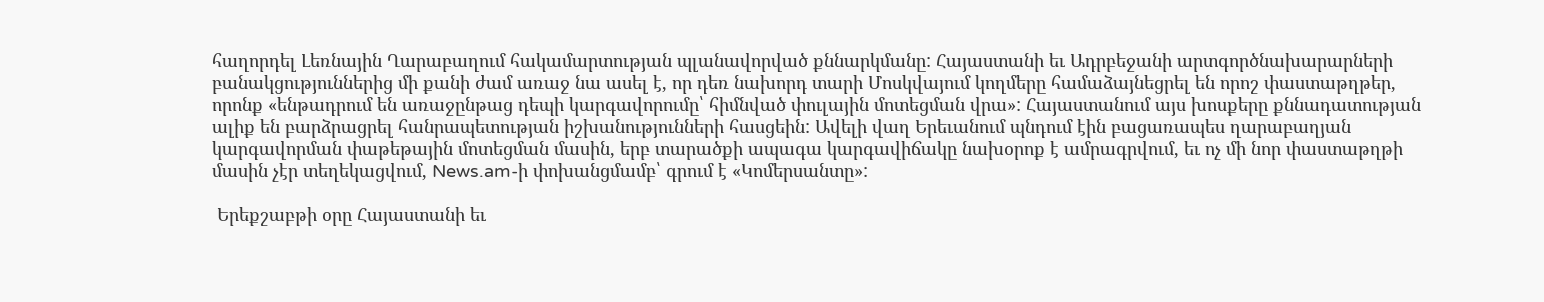հաղորդել Լեռնային Ղարաբաղում հակամարտության պլանավորված քննարկմանը: Հայաստանի եւ Ադրբեջանի արտգործնախարարների բանակցություններից մի քանի ժամ առաջ նա ասել է, որ դեռ նախորդ տարի Մոսկվայում կողմերը համաձայնեցրել են որոշ փաստաթղթեր, որոնք «ենթադրում են առաջընթաց դեպի կարգավորումը՝ հիմնված փուլային մոտեցման վրա»: Հայաստանում այս խոսքերը քննադատության ալիք են բարձրացրել հանրապետության իշխանությունների հասցեին: Ավելի վաղ Երեւանում պնդում էին բացառապես ղարաբաղյան կարգավորման փաթեթային մոտեցման մասին, երբ տարածքի ապագա կարգավիճակը նախօրոք է ամրագրվում, եւ ոչ մի նոր փաստաթղթի մասին չէր տեղեկացվում, News.am-ի փոխանցմամբ՝ գրում է «Կոմերսանտը»:

 Երեքշաբթի օրը Հայաստանի եւ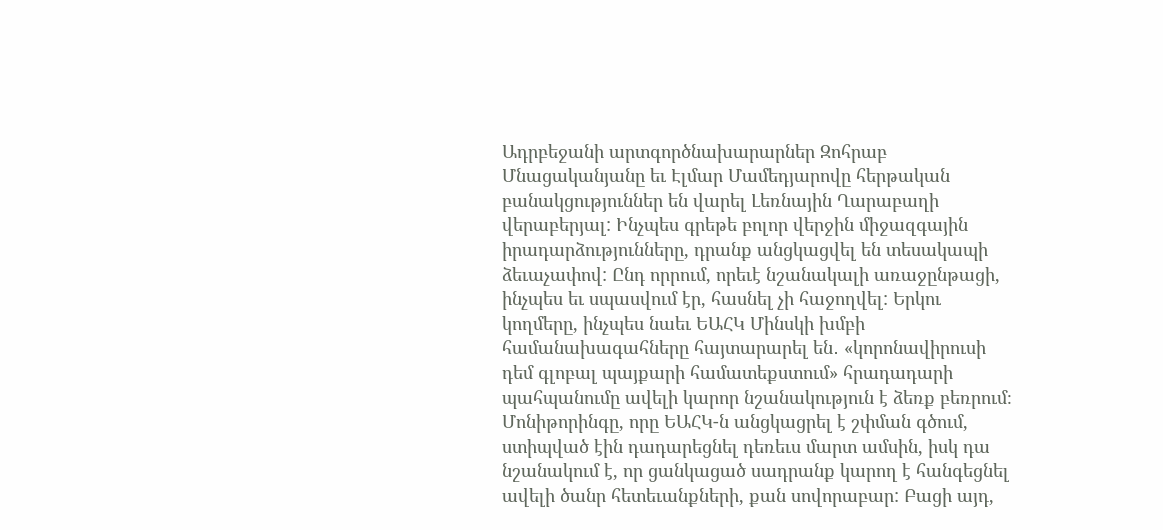Ադրբեջանի արտգործնախարարներ Զոհրաբ Մնացականյանը եւ Էլմար Մամեդյարովը հերթական բանակցություններ են վարել Լեռնային Ղարաբաղի վերաբերյալ: Ինչպես գրեթե բոլոր վերջին միջազգային իրադարձությունները, դրանք անցկացվել են տեսակապի ձեւաչափով: Ընդ որրում, որեւէ նշանակալի առաջընթացի, ինչպես եւ սպասվում էր, հասնել չի հաջողվել: Երկու կողմերը, ինչպես նաեւ ԵԱՀԿ Մինսկի խմբի համանախագահները հայտարարել են․ «կորոնավիրուսի դեմ գլոբալ պայքարի համատեքստում» հրադադարի պահպանումը ավելի կարոր նշանակություն է ձեռք բեռրում։ Մոնիթորինգը, որը ԵԱՀԿ-ն անցկացրել է շփման գծում, ստիպված էին դադարեցնել դեռեւս մարտ ամսին, իսկ դա նշանակում է, որ ցանկացած սադրանք կարող է հանգեցնել ավելի ծանր հետեւանքների, քան սովորաբար: Բացի այդ,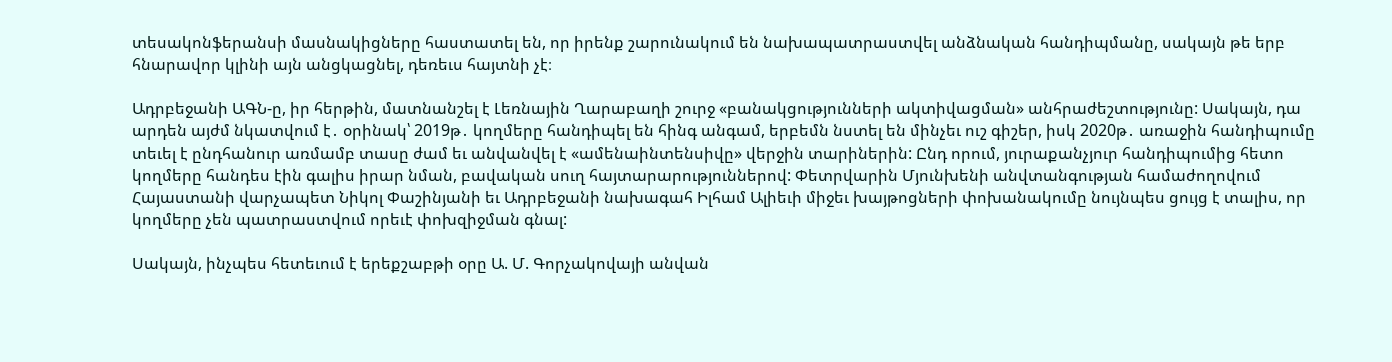տեսակոնֆերանսի մասնակիցները հաստատել են, որ իրենք շարունակում են նախապատրաստվել անձնական հանդիպմանը, սակայն թե երբ հնարավոր կլինի այն անցկացնել, դեռեւս հայտնի չէ։

Ադրբեջանի ԱԳՆ-ը, իր հերթին, մատնանշել է Լեռնային Ղարաբաղի շուրջ «բանակցությունների ակտիվացման» անհրաժեշտությունը: Սակայն, դա արդեն այժմ նկատվում է․ օրինակ՝ 2019թ․ կողմերը հանդիպել են հինգ անգամ, երբեմն նստել են մինչեւ ուշ գիշեր, իսկ 2020թ․ առաջին հանդիպումը տեւել է ընդհանուր առմամբ տասը ժամ եւ անվանվել է «ամենաինտենսիվը» վերջին տարիներին: Ընդ որում, յուրաքանչյուր հանդիպումից հետո կողմերը հանդես էին գալիս իրար նման, բավական սուղ հայտարարություններով: Փետրվարին Մյունխենի անվտանգության համաժողովում Հայաստանի վարչապետ Նիկոլ Փաշինյանի եւ Ադրբեջանի նախագահ Իլհամ Ալիեւի միջեւ խայթոցների փոխանակումը նույնպես ցույց է տալիս, որ կողմերը չեն պատրաստվում որեւէ փոխզիջման գնալ:

Սակայն, ինչպես հետեւում է երեքշաբթի օրը Ա. Մ. Գորչակովայի անվան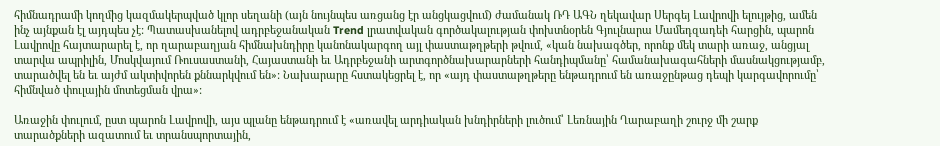հիմնադրամի կողմից կազմակերպված կլոր սեղանի (այն նույնպես առցանց էր անցկացվում) ժամանակ ՌԴ ԱԳՆ ղեկավար Սերգեյ Լավրովի ելույթից, ամեն ինչ այնքան էլ այդպես չէ: Պատասխանելով ադրբեջանական Trend լրատվական գործակալության փոխտնօրեն Գյուլնարա Մամեդզադեի հարցին, պարոն Լավրովը հայտարարել է, որ ղարաբաղյան հիմնախնդիրը կանոնակարգող այլ փաստաթղթերի թվում, «կան նախագծեր, որոնք մեկ տարի առաջ, անցյալ տարվա ապրիլին, Մոսկվայում Ռուսաստանի, Հայաստանի եւ Ադրբեջանի արտգործնախարարների հանդիպմանը՝ համանախագահների մասնակցությամբ, տարածվել են եւ այժմ ակտիվորեն քննարկվում են»: Նախարարը հստակեցրել է, որ «այդ փաստաթղթերը ենթադրում են առաջընթաց դեպի կարգավորումը՝ հիմնված փուլային մոտեցման վրա»:

Առաջին փուլում, ըստ պարոն Լավրովի, այս պլանը ենթադրում է «առավել արդիական խնդիրների լուծում՝ Լեռնային Ղարաբաղի շուրջ մի շարք տարածքների ազատում եւ տրանսպորտային,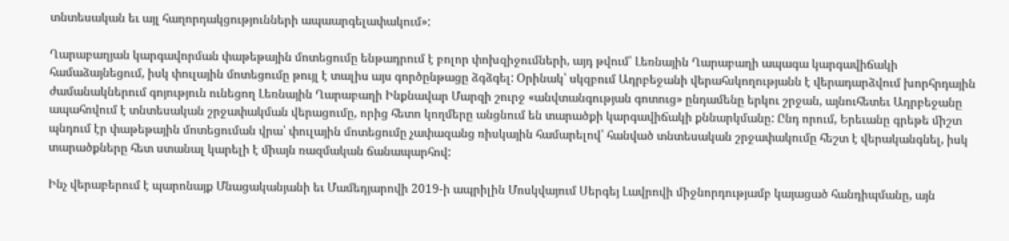տնտեսական եւ այլ հաղորդակցությունների ապաարգելափակում»:

Ղարաբաղյան կարգավորման փաթեթային մոտեցումը ենթադրում է բոլոր փոխզիջումների, այդ թվում՝ Լեռնային Ղարաբաղի ապագա կարգավիճակի համաձայնեցում, իսկ փուլային մոտեցումը թույլ է տալիս այս գործընթացը ձգձգել: Օրինակ՝ սկզբում Ադրբեջանի վերահսկողությանն է վերադարձվում խորհրդային ժամանակներում գոյություն ունեցող Լեռնային Ղարաբաղի Ինքնավար Մարզի շուրջ «անվտանգության գոտուց» ընդամենը երկու շրջան, այնուհետեւ Ադրբեջանը ապահովում է տնտեսական շրջափակման վերացումը, որից հետո կողմերը անցնում են տարածքի կարգավիճակի քննարկմանը: Ընդ որում, Երեւանը գրեթե միշտ պնդում էր փաթեթային մոտեցուման վրա՝ փուլային մոտեցումը չափազանց ռիսկային համարելով՝ հանված տնտեսական շրջափակումը հեշտ է վերականգնել, իսկ տարածքները հետ ստանալ կարելի է միայն ռազմական ճանապարհով:

Ինչ վերաբերում է պարոնայք Մնացականյանի եւ Մամեդյարովի 2019-ի ապրիլին Մոսկվայում Սերգեյ Լավրովի միջնորդությամբ կայացած հանդիպմանը, այն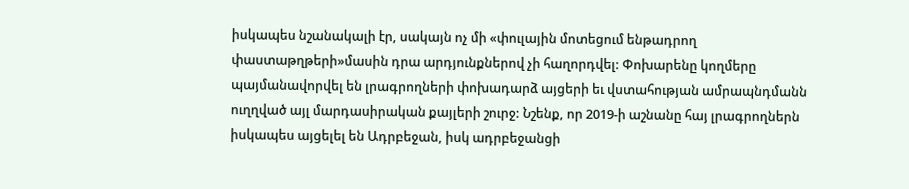իսկապես նշանակալի էր, սակայն ոչ մի «փուլային մոտեցում ենթադրող փաստաթղթերի»մասին դրա արդյունքներով չի հաղորդվել: Փոխարենը կողմերը պայմանավորվել են լրագրողների փոխադարձ այցերի եւ վստահության ամրապնդմանն ուղղված այլ մարդասիրական քայլերի շուրջ: Նշենք, որ 2019-ի աշնանը հայ լրագրողներն իսկապես այցելել են Ադրբեջան, իսկ ադրբեջանցի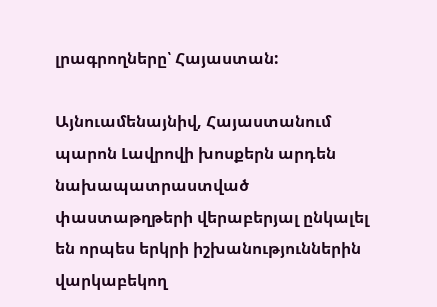լրագրողները՝ Հայաստան:

Այնուամենայնիվ, Հայաստանում պարոն Լավրովի խոսքերն արդեն նախապատրաստված փաստաթղթերի վերաբերյալ ընկալել են որպես երկրի իշխանություններին վարկաբեկող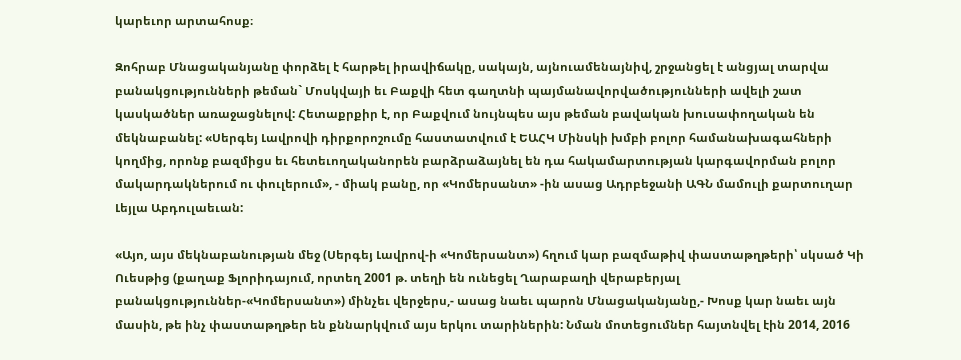կարեւոր արտահոսք։

Զոհրաբ Մնացականյանը փորձել է հարթել իրավիճակը, սակայն, այնուամենայնիվ, շրջանցել է անցյալ տարվա բանակցությունների թեման` Մոսկվայի եւ Բաքվի հետ գաղտնի պայմանավորվածությունների ավելի շատ կասկածներ առաջացնելով: Հետաքրքիր է, որ Բաքվում նույնպես այս թեման բավական խուսափողական են մեկնաբանել: «Սերգեյ Լավրովի դիրքորոշումը հաստատվում է ԵԱՀԿ Մինսկի խմբի բոլոր համանախագահների կողմից, որոնք բազմիցս եւ հետեւողականորեն բարձրաձայնել են դա հակամարտության կարգավորման բոլոր մակարդակներում ու փուլերում», - միակ բանը, որ «Կոմերսանտ» -ին ասաց Ադրբեջանի ԱԳՆ մամուլի քարտուղար Լեյլա Աբդուլաեւան:

«Այո, այս մեկնաբանության մեջ (Սերգեյ Լավրով-ի «Կոմերսանտ») հղում կար բազմաթիվ փաստաթղթերի՝ սկսած Կի Ուեսթից (քաղաք Ֆլորիդայում, որտեղ 2001 թ. տեղի են ունեցել Ղարաբաղի վերաբերյալ բանակցություններ-«Կոմերսանտ») մինչեւ վերջերս,- ասաց նաեւ պարոն Մնացականյանը,- Խոսք կար նաեւ այն մասին, թե ինչ փաստաթղթեր են քննարկվում այս երկու տարիներին: Նման մոտեցումներ հայտնվել էին 2014, 2016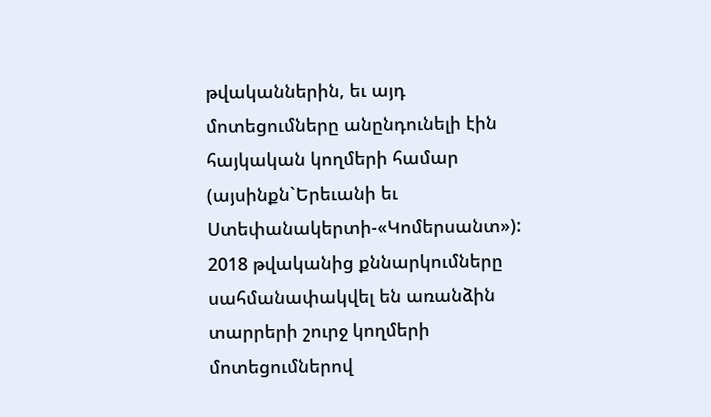թվականներին, եւ այդ մոտեցումները անընդունելի էին հայկական կողմերի համար (այսինքն`Երեւանի եւ Ստեփանակերտի-«Կոմերսանտ»): 2018 թվականից քննարկումները սահմանափակվել են առանձին տարրերի շուրջ կողմերի մոտեցումներով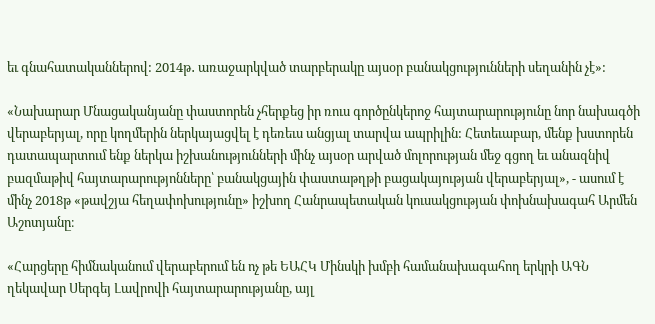եւ գնահատականներով: 2014թ․ առաջարկված տարբերակը այսօր բանակցությունների սեղանին չէ»:

«Նախարար Մնացականյանը փաստորեն չհերքեց իր ռուս գործընկերոջ հայտարարությունը նոր նախագծի վերաբերյալ, որը կողմերին ներկայացվել է դեռեւս անցյալ տարվա ապրիլին: Հետեւաբար, մենք խստորեն դատապարտում ենք ներկա իշխանությունների մինչ այսօր արված մոլորության մեջ գցող եւ անազնիվ բազմաթիվ հայտարարությոնները՝ բանակցային փաստաթղթի բացակայության վերաբերյալ», - ասում է մինչ 2018թ «թավշյա հեղափոխությունը» իշխող Հանրապետական կուսակցության փոխնախագահ Արմեն Աշոտյանը։

«Հարցերը հիմնականում վերաբերում են ոչ թե ԵԱՀԿ Մինսկի խմբի համանախագահող երկրի ԱԳՆ ղեկավար Սերգեյ Լավրովի հայտարարությանը, այլ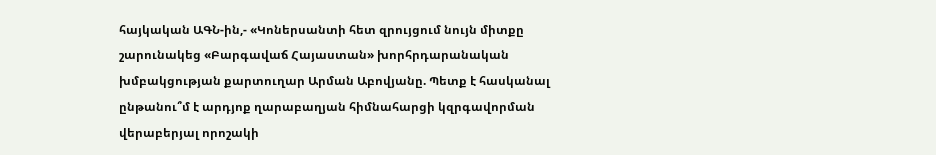հայկական ԱԳՆ-ին,- «Կոներսանտի հետ զրույցում նույն միտքը շարունակեց «Բարգավաճ Հայաստան» խորհրդարանական խմբակցության քարտուղար Արման Աբովյանը. Պետք է հասկանալ ընթանու՞մ է արդյոք ղարաբաղյան հիմնահարցի կզրգավորման վերաբերյալ որոշակի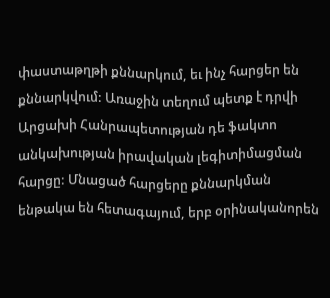փաստաթղթի քննարկում, եւ ինչ հարցեր են քննարկվում: Առաջին տեղում պետք է դրվի Արցախի Հանրապետության դե ֆակտո անկախության իրավական լեգիտիմացման հարցը: Մնացած հարցերը քննարկման ենթակա են հետագայում, երբ օրինականորեն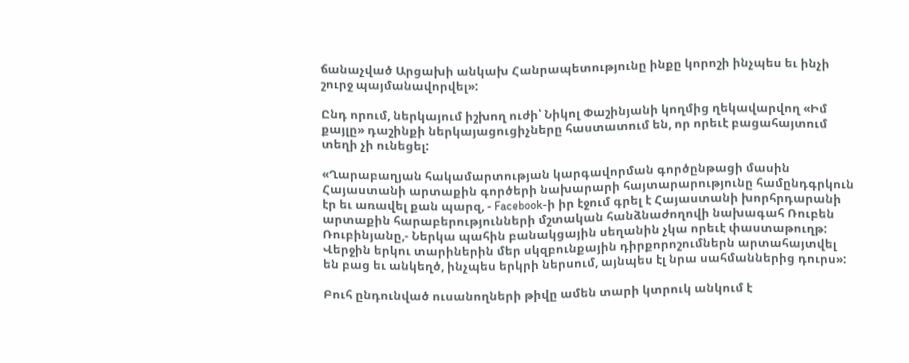ճանաչված Արցախի անկախ Հանրապետությունը ինքը կորոշի ինչպես եւ ինչի շուրջ պայմանավորվել»:

Ընդ որում, ներկայում իշխող ուժի՝ Նիկոլ Փաշինյանի կողմից ղեկավարվող «Իմ քայլը» դաշինքի ներկայացուցիչները հաստատում են, որ որեւէ բացահայտում տեղի չի ունեցել:

«Ղարաբաղյան հակամարտության կարգավորման գործընթացի մասին Հայաստանի արտաքին գործերի նախարարի հայտարարությունը համընդգրկուն էր եւ առավել քան պարզ, - Facebook-ի իր էջում գրել է Հայաստանի խորհրդարանի արտաքին հարաբերությունների մշտական հանձնաժողովի նախագահ Ռուբեն Ռուբինյանը,- Ներկա պահին բանակցային սեղանին չկա որեւէ փաստաթուղթ: Վերջին երկու տարիներին մեր սկզբունքային դիրքորոշումներն արտահայտվել են բաց եւ անկեղծ, ինչպես երկրի ներսում, այնպես էլ նրա սահմաններից դուրս»:

Բուհ ընդունված ուսանողների թիվը ամեն տարի կտրուկ անկում է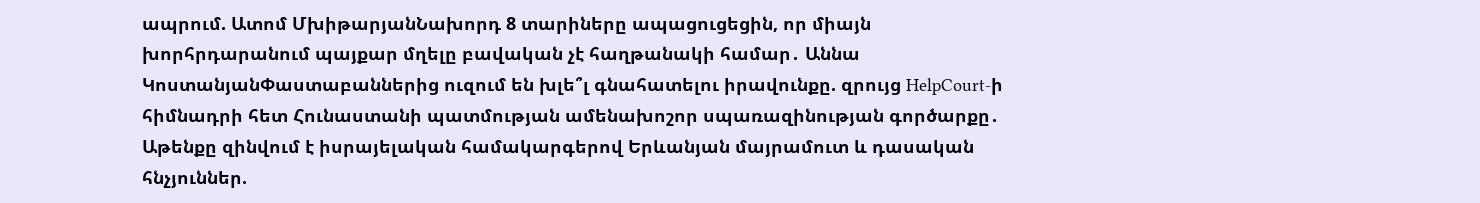ապրում. Ատոմ ՄխիթարյանՆախորդ 8 տարիները ապացուցեցին, որ միայն խորհրդարանում պայքար մղելը բավական չէ հաղթանակի համար․ Աննա ԿոստանյանՓաստաբաններից ուզում են խլե՞լ գնահատելու իրավունքը. զրույց HelpCourt-ի հիմնադրի հետ Հունաստանի պատմության ամենախոշոր սպառազինության գործարքը․ Աթենքը զինվում է իսրայելական համակարգերով Երևանյան մայրամուտ և դասական հնչյուններ.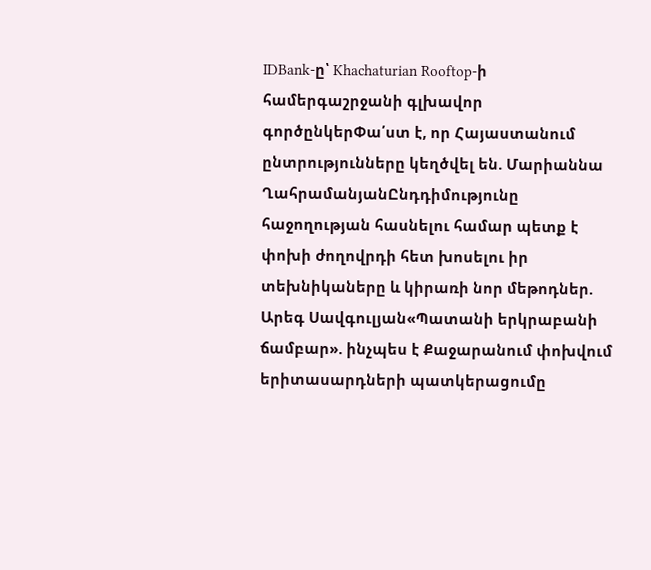IDBank-ը՝ Khachaturian Rooftop-ի համերգաշրջանի գլխավոր գործընկերՓա՛ստ է, որ Հայաստանում ընտրությունները կեղծվել են. Մարիաննա ՂահրամանյանԸնդդիմությունը հաջողության հասնելու համար պետք է փոխի ժողովրդի հետ խոսելու իր տեխնիկաները և կիրառի նոր մեթոդներ. Արեգ Սավգուլյան«Պատանի երկրաբանի ճամբար». ինչպես է Քաջարանում փոխվում երիտասարդների պատկերացումը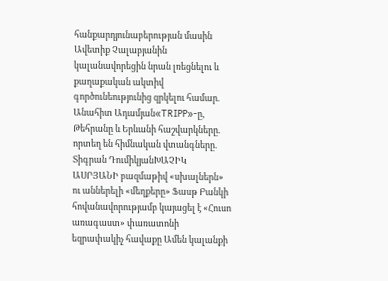հանքարդյունաբերության մասին Ավետիք Չալաբյանին կալանավորեցին նրան լռեցնելու և քաղաքական ակտիվ գործունեությունից զրկելու համար. Անահիտ Ադամյան«TRIPP»-ը, Թեհրանը և Երևանի հաշվարկները. որտեղ են հիմնական վտանգները. Տիգրան ԴումիկյանԽԱՉԻԿ ԱՍՐՅԱՆԻ բազմաթիվ «սխալներն» ու աններելի «մեղքերը» Ֆասթ Բանկի հովանավորությամբ կայացել է «Հուսո առագաստ» փառատոնի եզրափակիչ հավաքը Ամեն կալանքի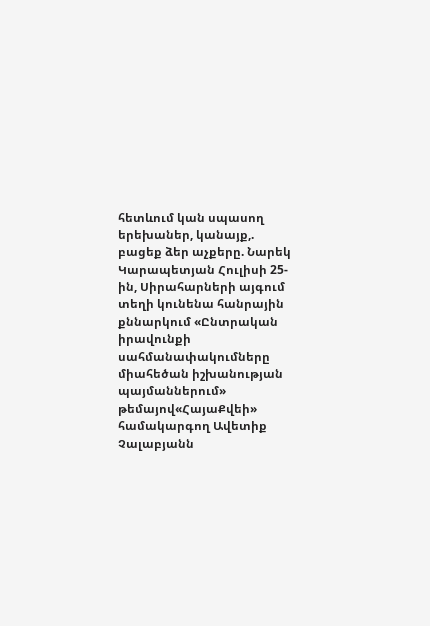հետևում կան սպասող երեխաներ, կանայք,. բացեք ձեր աչքերը. Նարեկ Կարապետյան Հուլիսի 25-ին, Սիրահարների այգում տեղի կունենա հանրային քննարկում «Ընտրական իրավունքի սահմանափակումները միահեծան իշխանության պայմաններում» թեմայով«ՀայաՔվեի» համակարգող Ավետիք Չալաբյանն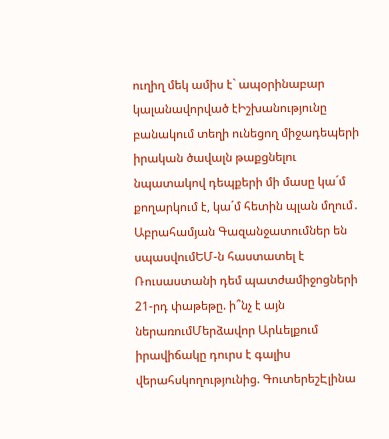ուղիղ մեկ ամիս է` ապօրինաբար կալանավորված էԻշխանությունը բանակում տեղի ունեցող միջադեպերի իրական ծավալն թաքցնելու նպատակով դեպքերի մի մասը կա´մ քողարկում է, կա´մ հետին պլան մղում․ Աբրահամյան Գազանջատումներ են սպասվումԵՄ-ն հաստատել է Ռուսաստանի դեմ պատժամիջոցների 21-րդ փաթեթը. ի՞նչ է այն ներառումՄերձավոր Արևելքում իրավիճակը դուրս է գալիս վերահսկողությունից. ԳուտերեշԷլինա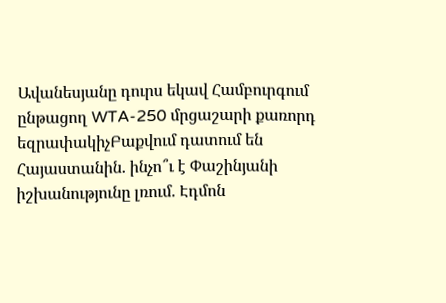Ավանեսյանը դուրս եկավ Համբուրգում ընթացող WTA-250 մրցաշարի քառորդ եզրափակիչԲաքվում դատում են Հայաստանին. ինչո՞ւ է Փաշինյանի իշխանությունը լռում. Էդմոն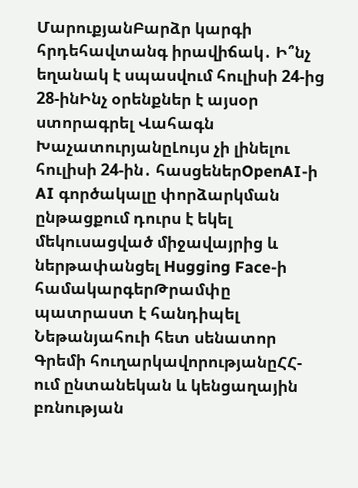ՄարուքյանԲարձր կարգի հրդեհավտանգ իրավիճակ․ Ի՞նչ եղանակ է սպասվում հուլիսի 24-ից 28-ինԻնչ օրենքներ է այսօր ստորագրել Վահագն ԽաչատուրյանըԼույս չի լինելու հուլիսի 24-ին․ հասցեներOpenAI-ի AI գործակալը փորձարկման ընթացքում դուրս է եկել մեկուսացված միջավայրից և ներթափանցել Hugging Face-ի համակարգերԹրամփը պատրաստ է հանդիպել Նեթանյահուի հետ սենատոր Գրեմի հուղարկավորությանըՀՀ-ում ընտանեկան և կենցաղային բռնության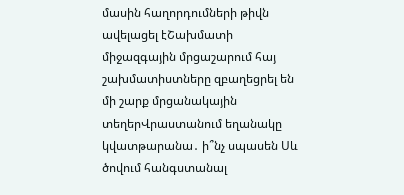մասին հաղորդումների թիվն ավելացել էՇախմատի միջազգային մրցաշարում հայ շախմատիստները զբաղեցրել են մի շարք մրցանակային տեղերՎրաստանում եղանակը կվատթարանա․ ի՞նչ սպասեն Սև ծովում հանգստանալ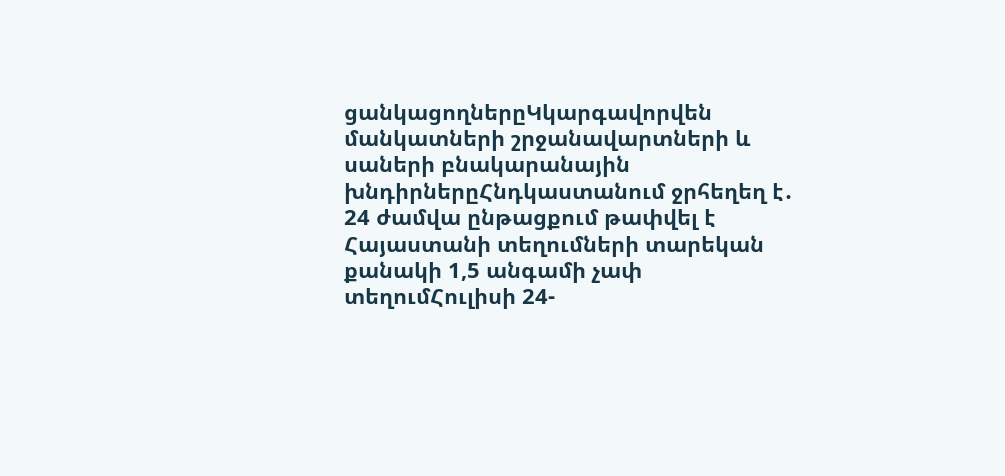ցանկացողներըԿկարգավորվեն մանկատների շրջանավարտների և սաների բնակարանային խնդիրներըՀնդկաստանում ջրհեղեղ է․ 24 ժամվա ընթացքում թափվել է Հայաստանի տեղումների տարեկան քանակի 1,5 անգամի չափ տեղումՀուլիսի 24-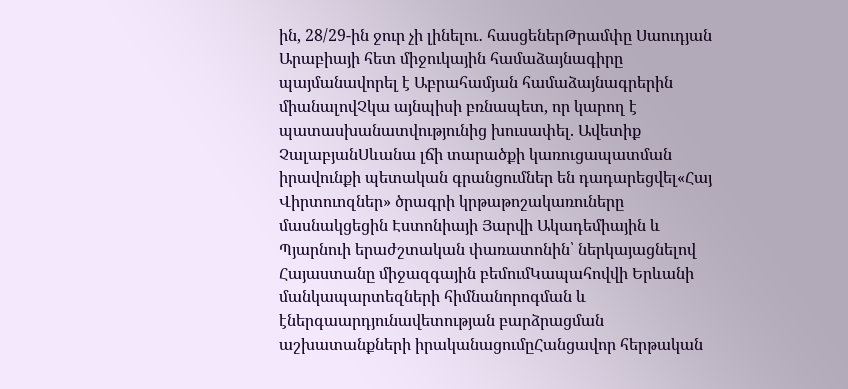ին, 28/29-ին ջուր չի լինելու․ հասցեներԹրամփը Սաուդյան Արաբիայի հետ միջուկային համաձայնագիրը պայմանավորել է Աբրահամյան համաձայնագրերին միանալովՉկա այնպիսի բռնապետ, որ կարող է պատասխանատվությունից խուսափել. Ավետիք ՉալաբյանՍևանա լճի տարածքի կառուցապատման իրավունքի պետական գրանցումներ են դադարեցվել«Հայ Վիրտուոզներ» ծրագրի կրթաթոշակառուները մասնակցեցին Էստոնիայի Յարվի Ակադեմիային և Պյարնուի երաժշտական փառատոնին՝ ներկայացնելով Հայաստանը միջազգային բեմումԿապահովվի Երևանի մանկապարտեզների հիմնանորոգման և էներգաարդյունավետության բարձրացման աշխատանքների իրականացումըՀանցավոր հերթական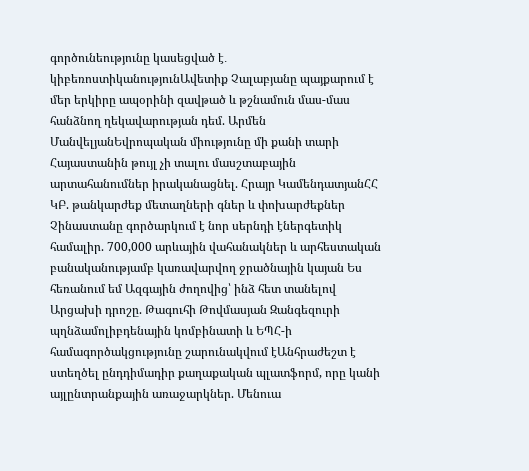գործունեությունը կասեցված է․ կիբեռոստիկանությունԱվետիք Չալաբյանը պայքարում է մեր երկիրը ապօրինի զավթած և թշնամուն մաս-մաս հանձնող ղեկավարության դեմ. Արմեն ՄանվելյանԵվրոպական միությունը մի քանի տարի Հայաստանին թույլ չի տալու մասշտաբային արտահանումներ իրականացնել. Հրայր ԿամենդատյանՀՀ ԿԲ. թանկարժեք մետաղների գներ և փոխարժեքներ Չինաստանը գործարկում է նոր սերնդի էներգետիկ համալիր. 700,000 արևային վահանակներ և արհեստական բանականությամբ կառավարվող ջրածնային կայան Ես հեռանում եմ Ազգային ժողովից՝ ինձ հետ տանելով Արցախի դրոշը. Թագուհի Թովմասյան Զանգեզուրի պղնձամոլիբդենային կոմբինատի և ԵՊՀ-ի համագործակցությունը շարունակվում էԱնհրաժեշտ է ստեղծել ընդդիմադիր քաղաքական պլատֆորմ, որը կանի այլընտրանքային առաջարկներ. Մենուա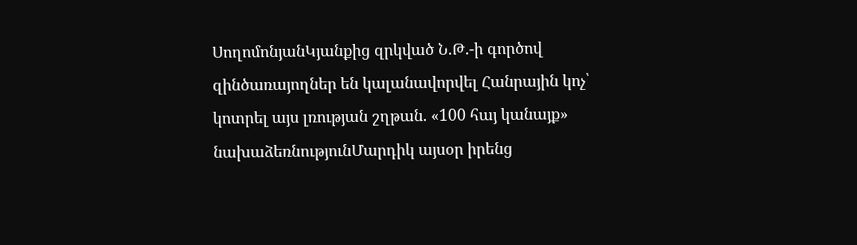ՍողոմոնյանԿյանքից զրկված Ն.Թ.-ի գործով զինծառայողներ են կալանավորվել Հանրային կոչ՝ կոտրել այս լռության շղթան. «100 հայ կանայք» նախաձեռնությունՄարդիկ այսօր իրենց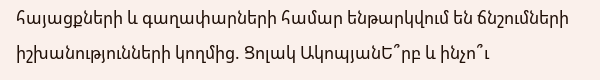հայացքների և գաղափարների համար ենթարկվում են ճնշումների իշխանությունների կողմից. Ցոլակ ԱկոպյանԵ՞րբ և ինչո՞ւ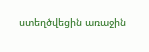ստեղծվեցին առաջին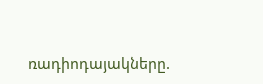ռադիոդայակները.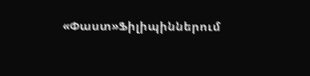«Փաստ»Ֆիլիպիններում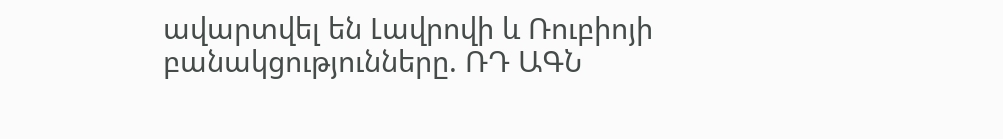ավարտվել են Լավրովի և Ռուբիոյի բանակցությունները. ՌԴ ԱԳՆ